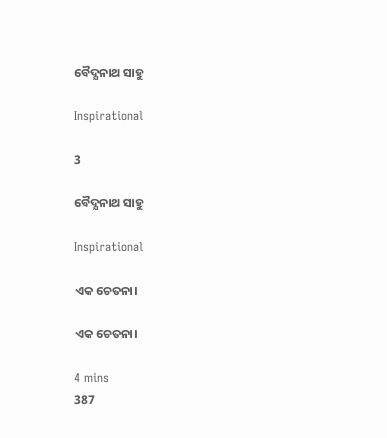ବୈଦ୍ଯନାଥ ସାହୁ

Inspirational

3

ବୈଦ୍ଯନାଥ ସାହୁ

Inspirational

ଏକ ଚେତନା।

ଏକ ଚେତନା।

4 mins
387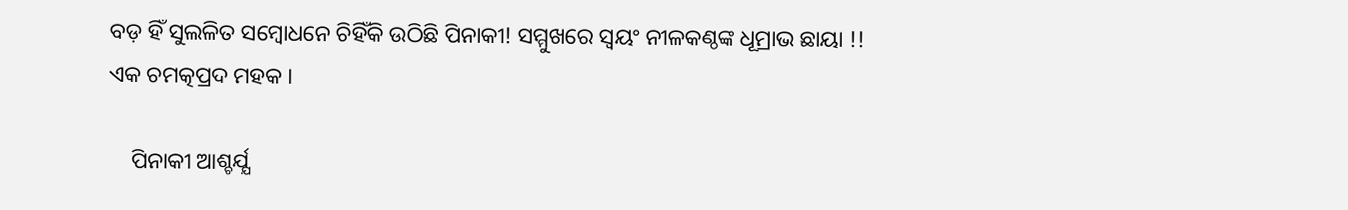ବଡ଼ ହିଁ ସୁଲଳିତ ସମ୍ବୋଧନେ ଚିହିଁକି ଉଠିଛି ପିନାକୀ! ସମ୍ମୁଖରେ ସ୍ୱୟଂ ନୀଳକଣ୍ଠଙ୍କ ଧୂମ୍ରାଭ ଛାୟା !! ଏକ ଚମତ୍କପ୍ରଦ ମହକ ।

    ପିନାକୀ ଆଶ୍ଚର୍ଯ୍ଯ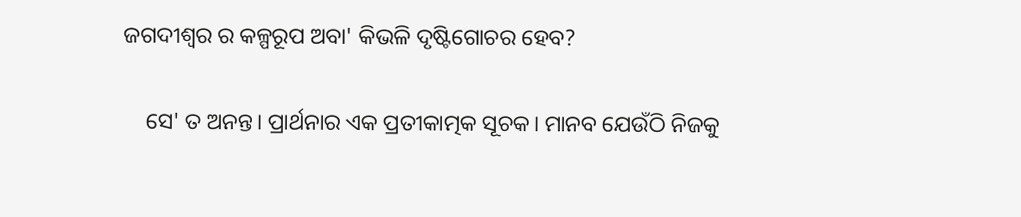ଜଗଦୀଶ୍ୱର ର କଳ୍ପରୂପ ଅବା' କିଭଳି ଦୃଷ୍ଟିଗୋଚର ହେବ?

    ସେ' ତ ଅନନ୍ତ। ପ୍ରାର୍ଥନାର ଏକ ପ୍ରତୀକାତ୍ମକ ସୂଚକ। ମାନବ ଯେଉଁଠି ନିଜକୁ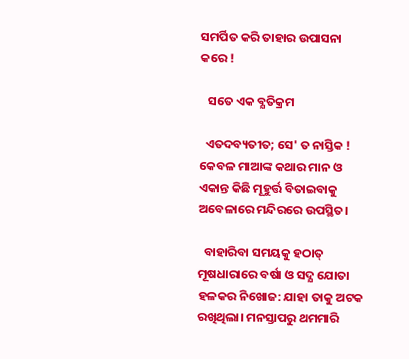ସମର୍ପିତ କରି ତାହାର ଉପାସନା କରେ !

   ସତେ ଏକ ବ୍ଯତିକ୍ରମ

  ଏତଦବ୍ୟତୀତ; ସେ' ତ ନାସ୍ତିକ ! କେବଳ ମାଆଙ୍କ କଥାର ମାନ ଓ ଏକାନ୍ତ କିଛି ମୂହୁର୍ତ୍ତ ବିତାଇବାକୁ ଅବେଳାରେ ମନ୍ଦିରରେ ଉପସ୍ଥିତ।

  ବାହାରିବା ସମୟକୁ ହଠାତ୍ ମୂଷଧାରାରେ ବର୍ଷା ଓ ସଦ୍ଯ ଯୋତା ହଳକର ନିଖୋଜ: ଯାହା ତାକୁ ଅଟକ ରଖିଥିଲା। ମନସ୍ତାପରୁ ଥମମାରି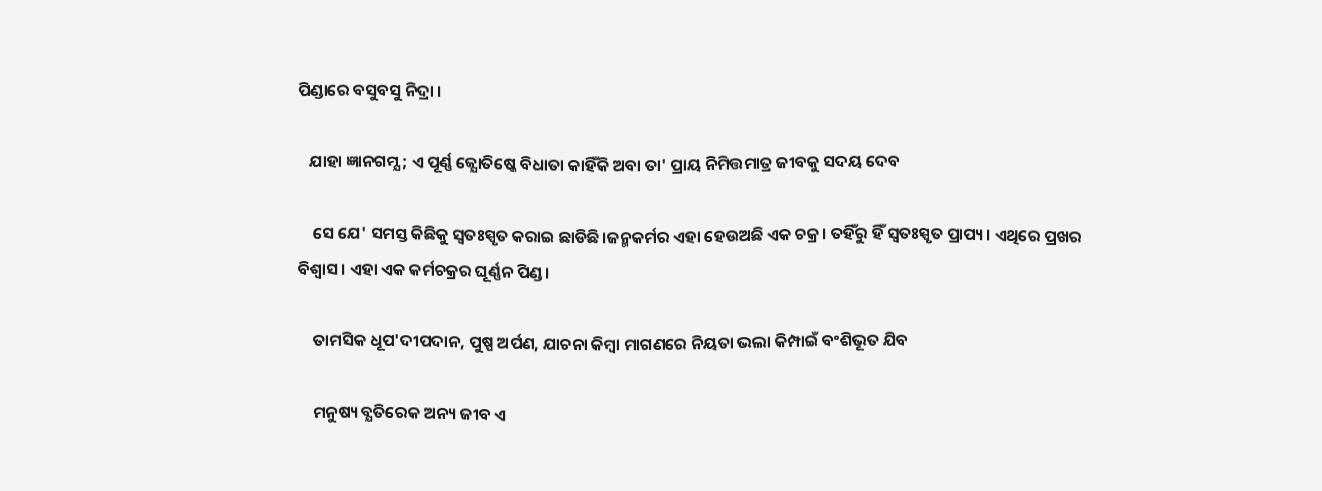ପିଣ୍ଡାରେ ବସୁବସୁ ନିଦ୍ରା ।

   ଯାହା ଜ୍ଞାନଗମ୍ଯ ; ଏ ପୂର୍ଣ୍ଣ ଜ୍ଯୋତିଷ୍କେ ବିଧାତା କାହିଁକି ଅବା ତା' ପ୍ରାୟ ନିମିତ୍ତମାତ୍ର ଜୀବକୁ ସଦୟ ଦେବ

    ସେ ଯେ' ସମସ୍ତ କିଛିକୁ ସ୍ୱତଃସ୍ପୃତ କରାଇ ଛାଡିଛି।ଜନ୍ମକର୍ମର ଏହା ହେଉଅଛି ଏକ ଚକ୍ର। ତହିଁରୁ ହିଁ ସ୍ୱତଃସ୍ପୃତ ପ୍ରାପ୍ୟ। ଏଥିରେ ପ୍ରଖର ବିଶ୍ବାସ। ଏହା ଏକ କର୍ମଚକ୍ରର ଘୂର୍ଣ୍ଣନ ପିଣ୍ଡ।

    ତାମସିକ ଧୂପ'ଦୀପଦାନ, ପୁଷ୍ପ ଅର୍ପଣ, ଯାଚନା କିମ୍ବା ମାଗଣରେ ନିୟତା ଭଲା କିମ୍ପାଇଁ ବଂଶିଭୂତ ଯିବ

    ମନୁଷ୍ୟ ବ୍ଯତିରେକ ଅନ୍ୟ ଜୀବ ଏ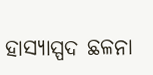ହାସ୍ୟାସ୍ପଦ ଛଳନା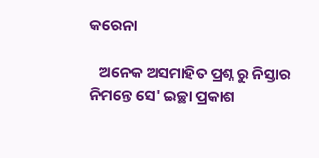କରେନା

   ଅନେକ ଅସମାହିତ ପ୍ରଶ୍ନ ରୁ ନିସ୍ତାର ନିମନ୍ତେ ସେ' ଇଚ୍ଛା ପ୍ରକାଶ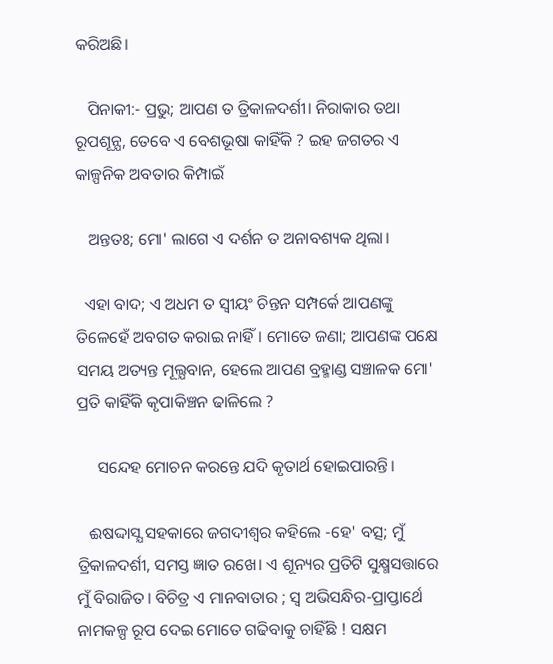କରିଅଛି।

   ପିନାକୀ:- ପ୍ରଭୁ; ଆପଣ ତ ତ୍ରିକାଳଦର୍ଶୀ। ନିରାକାର ତଥା ରୂପଶୂନ୍ଯ, ତେବେ ଏ ବେଶଭୂଷା କାହିଁକି ? ଇହ ଜଗତର ଏ କାଳ୍ପନିକ ଅବତାର କିମ୍ପାଇଁ

   ଅନ୍ତତଃ; ମୋ' ଲାଗେ ଏ ଦର୍ଶନ ତ ଅନାବଶ୍ୟକ ଥିଲା।

  ଏହା ବାଦ; ଏ ଅଧମ ତ ସ୍ୱୀୟଂ ଚିନ୍ତନ ସମ୍ପର୍କେ ଆପଣଙ୍କୁ ତିଳେହେଁ ଅବଗତ କରାଇ ନାହିଁ। ମୋତେ ଜଣା; ଆପଣଙ୍କ ପକ୍ଷେ ସମୟ ଅତ୍ୟନ୍ତ ମୂଲ୍ଯବାନ, ହେଲେ ଆପଣ ବ୍ରହ୍ମାଣ୍ଡ ସଞ୍ଚାଳକ ମୋ' ପ୍ରତି କାହିଁକି କୃପାକିଞ୍ଚନ ଢାଳିଲେ ?

     ସନ୍ଦେହ ମୋଚନ କରନ୍ତେ ଯଦି କୃତାର୍ଥ ହୋଇପାରନ୍ତି।

   ଈଷଦ୍ଦାସ୍ଯ ସହକାରେ ଜଗଦୀଶ୍ୱର କହିଲେ -ହେ' ବତ୍ସ; ମୁଁ ତ୍ରିକାଳଦର୍ଶୀ, ସମସ୍ତ ଜ୍ଞାତ ରଖେ। ଏ ଶୂନ୍ୟର ପ୍ରତିଟି ସୁକ୍ଷ୍ମସତ୍ତାରେ ମୁଁ ବିରାଜିତ। ବିଚିତ୍ର ଏ ମାନବାତାର ; ସ୍ୱ ଅଭିସନ୍ଧିର-ପ୍ରାପ୍ତାର୍ଥେ ନାମକଳ୍ପ ରୂପ ଦେଇ ମୋତେ ଗଢିବାକୁ ଚାହିଁଛି ! ସକ୍ଷମ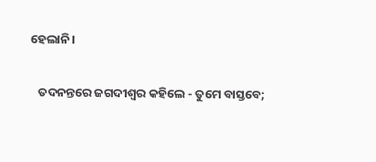ହେଲାନି।

   ତଦନନ୍ତରେ ଜଗଦୀଶ୍ୱର କହିଲେ - ତୁମେ ବାସ୍ତବେ;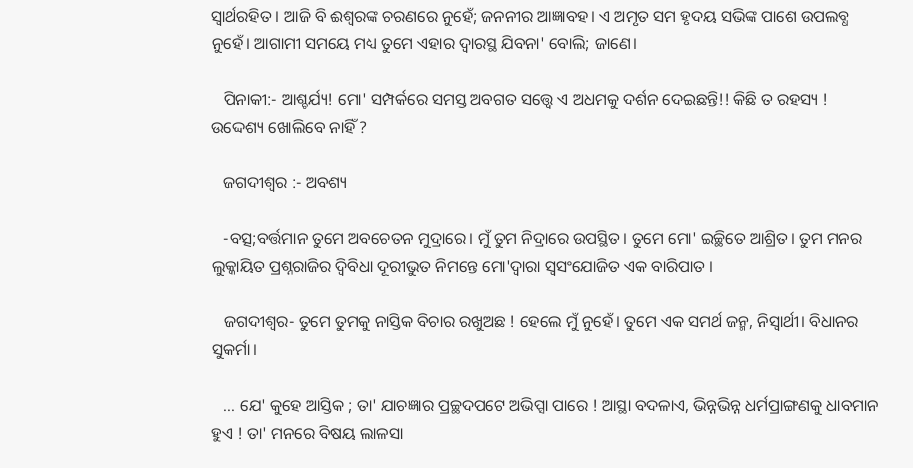ସ୍ୱାର୍ଥରହିତ । ଆଜି ବି ଈଶ୍ବରଙ୍କ ଚରଣରେ ନୁହେଁ; ଜନନୀର ଆଜ୍ଞାବହ। ଏ ଅମୃତ ସମ ହୃଦୟ ସଭିଙ୍କ ପାଶେ ଉପଲବ୍ଧ ନୁହେଁ। ଆଗାମୀ ସମୟେ ମଧ୍ୟ ତୁମେ ଏହାର ଦ୍ୱାରସ୍ଥ ଯିବନା' ବୋଲି; ଜାଣେ।

   ପିନାକୀ:- ଆଶ୍ଚର୍ଯ୍ୟ! ମୋ' ସମ୍ପର୍କରେ ସମସ୍ତ ଅବଗତ ସତ୍ତ୍ୱେ ଏ ଅଧମକୁ ଦର୍ଶନ ଦେଇଛନ୍ତି!! କିଛି ତ ରହସ୍ୟ ! ଉଦ୍ଦେଶ୍ୟ ଖୋଲିବେ ନାହିଁ ?

   ଜଗଦୀଶ୍ୱର :- ଅବଶ୍ୟ

   -ବତ୍ସ;ବର୍ତ୍ତମାନ ତୁମେ ଅବଚେତନ ମୁଦ୍ରାରେ। ମୁଁ ତୁମ ନିଦ୍ରାରେ ଉପସ୍ଥିତ। ତୁମେ ମୋ' ଇଚ୍ଛିତେ ଆଶ୍ରିତ। ତୁମ ମନର ଲୁକ୍କାୟିତ ପ୍ରଶ୍ନରାଜିର ଦ୍ଵିବିଧା ଦୂରୀଭୁତ ନିମନ୍ତେ ମୋ'ଦ୍ବାରା ସ୍ୱସଂଯୋଜିତ ଏକ ବାରିପାତ ।

   ଜଗଦୀଶ୍ୱର- ତୁମେ ତୁମକୁ ନାସ୍ତିକ ବିଚାର ରଖୁଅଛ ! ହେଲେ ମୁଁ ନୁହେଁ। ତୁମେ ଏକ ସମର୍ଥ ଜନ୍ମ, ନିସ୍ୱାର୍ଥୀ। ବିଧାନର ସୁକର୍ମା।

   ... ଯେ' କୁହେ ଆସ୍ତିକ ; ତା' ଯାଚଜ୍ଞାର ପ୍ରଚ୍ଛଦପଟେ ଅଭିପ୍ସା ପାରେ ! ଆସ୍ଥା ବଦଳାଏ, ଭିନ୍ନଭିନ୍ନ ଧର୍ମପ୍ରାଙ୍ଗଣକୁ ଧାବମାନ ହୁଏ ! ତା' ମନରେ ବିଷୟ ଲାଳସା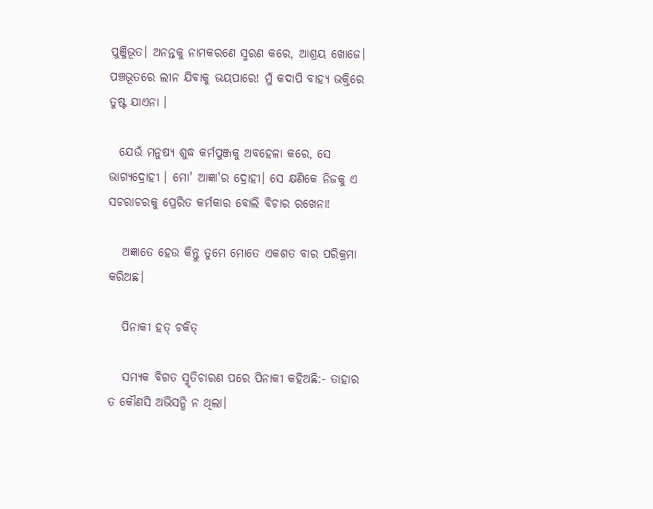ପୁଞ୍ଜିଭୂତ। ଅନନ୍ତକୁ ନାମକରଣେ ସ୍ମରଣ କରେ, ଆଶ୍ରୟ ଖୋଜେ। ପଞ୍ଚଭୂତରେ ଲୀନ ଯିବାକୁ ଭୟପାରେ! ମୁଁ କଦାପି ବାହ୍ଯ ଭକ୍ତିରେ ତୁଷ୍ଟ ଯାଏନା ।

  ଯେଉଁ ମନୁଷ୍ୟ ଶୁଦ୍ଧ କର୍ମପୁଞ୍ଜକୁ ଅବହେଳା କରେ, ସେ ଭାଗ୍ୟଦ୍ରୋହୀ । ମୋ' ଆଜ୍ଞା'ର ଦ୍ରୋହୀ। ସେ କ୍ଷଣିକେ ନିଜକୁ ଏ ସଚରାଚରକୁ ପ୍ରେରିତ କର୍ମକାର ବୋଲି ବିଚାର ରଖେନା!

   ଅଜ୍ଞାତେ ହେଉ କିନ୍ତୁ ତୁମେ ମୋତେ ଏକଶତ ବାର ପରିକ୍ରମା କରିଅଛ।

   ପିନାକୀ ହତ୍ ଚକିତ୍

   ସମ୍ଯକ ବିଗତ ସ୍ମୃତିଚାରଣ ପରେ ପିନାକୀ କହିଅଛି:- ତାହାର ତ କୌଣସି ଅଭିସନ୍ଧି ନ ଥିଲା।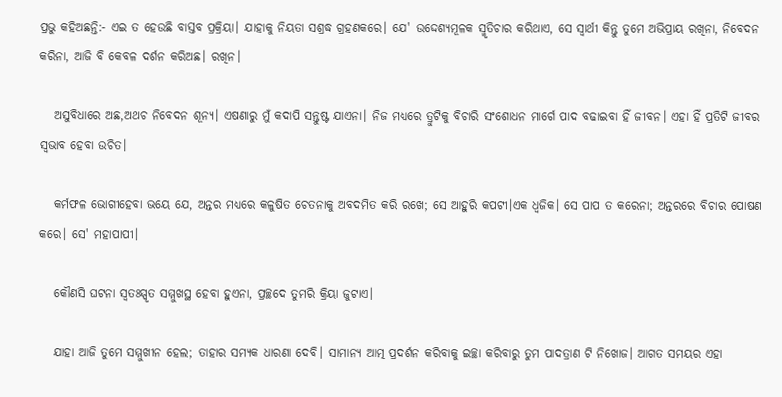ପ୍ରଭୁ କହିଅଛନ୍ତି:- ଏଇ ତ ହେଉଛି ବାସ୍ତବ ପ୍ରକ୍ରିୟା। ଯାହାକୁ ନିୟତା ସଶ୍ରଦ୍ଧ ଗ୍ରହଣକରେ। ଯେ' ଉଦ୍ଦେଶ୍ୟମୂଳକ ସ୍ମୃତିଚାର କରିଥାଏ, ସେ ସ୍ୱାର୍ଥୀ କିନ୍ତୁ ତୁମେ ଅଭିପ୍ରାୟ ରଖିନା, ନିବେଦନ କରିନା, ଆଜି ବି କେବଳ ଦର୍ଶନ କରିଅଛ। ରଖିନ।

   ଅସୁବିଧାରେ ଅଛ,ଅଥଚ ନିବେଦନ ଶୂନ୍ୟ। ଏଷଣାରୁ ମୁଁ କଦାପି ସନ୍ତୁଷ୍ଟ ଯାଏନା। ନିଜ ମଧ୍ୟରେ ତ୍ରୁଟିକୁ ବିଚାରି ସଂଶୋଧନ ମାର୍ଗେ ପାଦ ବଢାଇବା ହିଁ ଜୀବନ। ଏହା ହିଁ ପ୍ରତିଟି ଜୀବର ସ୍ୱଭାବ ହେବା ଉଚିତ।

   କର୍ମଫଳ ଭୋଗୀହେବା ଭୟେ ଯେ, ଅନ୍ତର ମଧ୍ୟରେ କଳୁଷିତ ଚେତନାକୁ ଅବଦମିତ କରି ରଖେ; ସେ ଆହୁରି କପଟୀ।ଏକ ଧ୍ୱଜିକ। ସେ ପାପ ତ କରେନା; ଅନ୍ତରରେ ବିଚାର ପୋଷଣ କରେ। ସେ' ମହାପାପୀ।

   କୌଣସି ଘଟନା ସ୍ୱତଃସ୍ପୃତ ସମ୍ମୁଖସ୍ଥ ହେବା ହୁଏନା, ପ୍ରଚ୍ଛଦେ ତୁମରି କ୍ରିୟା ଜୁଟାଏ।

   ଯାହା ଆଜି ତୁମେ ସମ୍ମୁଖୀନ ହେଲ; ତାହାର ସମ୍ଯକ ଧାରଣା ଦେବି। ସାମାନ୍ୟ ଆତ୍ମ ପ୍ରଦର୍ଶନ କରିବାକୁ ଇଚ୍ଛା କରିବାରୁ ତୁମ ପାଦତ୍ରାଣ ଟି ନିଖୋଜ। ଆଗତ ସମୟର ଏହା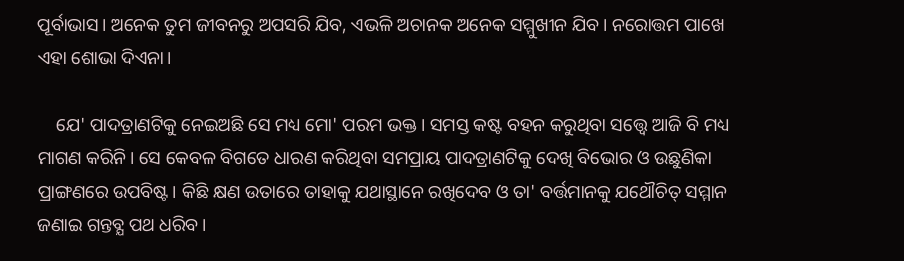ପୂର୍ବାଭାସ। ଅନେକ ତୁମ ଜୀବନରୁ ଅପସରି ଯିବ, ଏଭଳି ଅଚାନକ ଅନେକ ସମ୍ମୁଖୀନ ଯିବ। ନରୋତ୍ତମ ପାଖେ ଏହା ଶୋଭା ଦିଏନା।

    ଯେ' ପାଦତ୍ରାଣଟିକୁ ନେଇଅଛି ସେ ମଧ୍ୟ ମୋ' ପରମ ଭକ୍ତ। ସମସ୍ତ କଷ୍ଟ ବହନ କରୁଥିବା ସତ୍ତ୍ୱେ ଆଜି ବି ମଧ୍ୟ ମାଗଣ କରିନି। ସେ କେବଳ ବିଗତେ ଧାରଣ କରିଥିବା ସମପ୍ରାୟ ପାଦତ୍ରାଣଟିକୁ ଦେଖି ବିଭୋର ଓ ଉଛୁଣିକା ପ୍ରାଙ୍ଗଣରେ ଉପବିଷ୍ଟ। କିଛି କ୍ଷଣ ଉତାରେ ତାହାକୁ ଯଥାସ୍ଥାନେ ରଖିଦେବ ଓ ତା' ବର୍ତ୍ତମାନକୁ ଯଥୌଚିତ୍ ସମ୍ମାନ ଜଣାଇ ଗନ୍ତବ୍ଯ ପଥ ଧରିବ।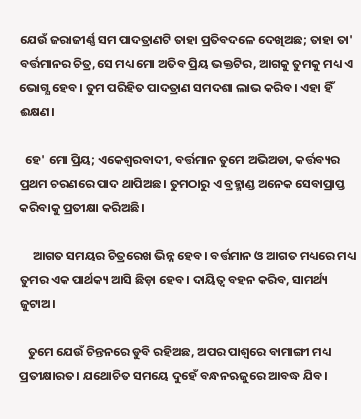ଯେଉଁ ଜରାଜୀର୍ଣ୍ଣ ସମ ପାଦତ୍ରାଣଟି ତାହା ପ୍ରତିବଦଳେ ଦେଖିଅଛ; ତାହା ତା' ବର୍ତ୍ତମାନର ଚିତ୍ର,ସେ ମଧ୍ୟ ମୋ ଅତିବ ପ୍ରିୟ ଭକ୍ତଟିର, ଆଗକୁ ତୁମକୁ ମଧ୍ୟ ଏ ଭୋଗ୍ଯ ହେବ। ତୁମ ପରିହିତ ପାଦତ୍ରାଣ ସମଦଶା ଲାଭ କରିବ। ଏହା ହିଁ ଈକ୍ଷଣ।

  ହେ' ମୋ ପ୍ରିୟ; ଏକେଶ୍ୱରବାଦୀ, ବର୍ତ୍ତମାନ ତୁମେ ଅଭିଅଡା, କର୍ତ୍ତବ୍ୟର ପ୍ରଥମ ଚରଣରେ ପାଦ ଥାପିଅଛ। ତୁମଠାରୁ ଏ ବ୍ରହ୍ମାଣ୍ଡ ଅନେକ ସେବାପ୍ରାପ୍ତ କରିବାକୁ ପ୍ରତୀକ୍ଷା କରିଅଛି।

     ଆଗତ ସମୟର ଚିତ୍ରରେଖ ଭିନ୍ନ ହେବ। ବର୍ତ୍ତମାନ ଓ ଆଗତ ମଧ୍ୟରେ ମଧ୍ୟ ତୁମର ଏକ ପାର୍ଥକ୍ୟ ଆସି ଛିଡ଼ା ହେବ। ଦାୟିତ୍ୱ ବହନ କରିବ, ସାମର୍ଥ୍ୟ ଜୁଟାଅ।

   ତୁମେ ଯେଉଁ ଚିନ୍ତନରେ ଡୁବି ରହିଅଛ, ଅପର ପାଶ୍ୱରେ ବାମାଙ୍ଗୀ ମଧ୍ୟ ପ୍ରତୀକ୍ଷାରତ। ଯଥୋଚିତ ସମୟେ ଦୁହେଁ ବନ୍ଧନଋଜୁରେ ଆବଦ୍ଧ ଯିବ।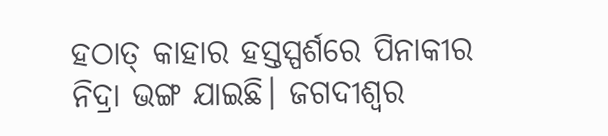ହଠାତ୍ କାହାର ହସ୍ତସ୍ପର୍ଶରେ ପିନାକୀର ନିଦ୍ରା ଭଙ୍ଗ ଯାଇଛି। ଜଗଦୀଶ୍ୱର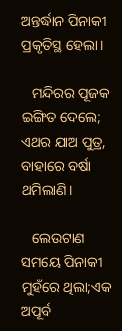ଅନ୍ତର୍ଦ୍ଧାନ ପିନାକୀ ପ୍ରକୃତିସ୍ଥ ହେଲା।

   ମନ୍ଦିରର ପୂଜକ ଇଙ୍ଗିତ ଦେଲେ; ଏଥର ଯାଅ ପୁତ୍ର, ବାହାରେ ବର୍ଷା ଥମିଲାଣି।

   ଲେଉଟାଣ ସମୟେ ପିନାକୀ ମୁହଁରେ ଥିଲା;ଏକ ଅପୂର୍ବ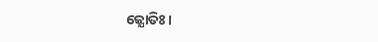ଜ୍ଯୋତିଃ।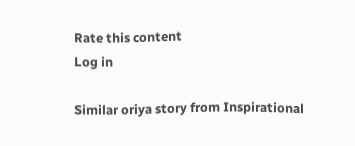Rate this content
Log in

Similar oriya story from Inspirational